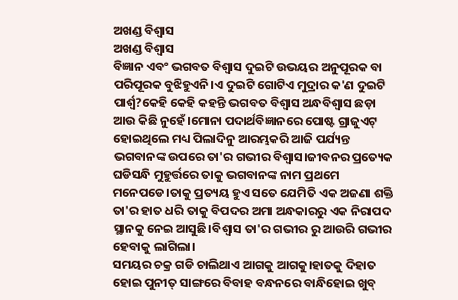ଅଖଣ୍ଡ ବିଶ୍ୱାସ
ଅଖଣ୍ଡ ବିଶ୍ୱାସ
ବିଜ୍ଞାନ ଏବଂ ଭଗବତ ବିଶ୍ବାସ ଦୁଇଟି ଉଭୟର ଅନୁପୂରକ ବା ପରିପୂରକ ବୁଝିହୁଏନି।ଏ ଦୁଇଟି ଗୋଟିଏ ମୁଦ୍ରାର କ'ଣ ଦୁଇଟି ପାର୍ଶ୍ବ?କେହି କେହି କହନ୍ତି ଭଗବତ ବିଶ୍ବାସ ଅନ୍ଧବିଶ୍ବାସ ଛଡ଼ା ଆଉ କିଛି ନୁହେଁ।ମୋନା ପଦାର୍ଥବିଜ୍ଞାନରେ ପୋଷ୍ଟ ଗ୍ରାଜୁଏଟ୍ ହୋଇଥିଲେ ମଧ୍ୟ ପିଲାଦିନୁ ଆରମ୍ଭକରି ଆଜି ପର୍ଯ୍ୟନ୍ତ ଭଗବାନଙ୍କ ଉପରେ ତା'ର ଗଭୀର ବିଶ୍ବାସ।ଜୀବନର ପ୍ରତ୍ୟେକ ଘଡିସନ୍ଧି ମୁହୁର୍ତ୍ତରେ ତାକୁ ଭଗବାନଙ୍କ ନାମ ପ୍ରଥମେ ମନେପଡେ।ତାକୁ ପ୍ରତ୍ୟୟ ହୁଏ ସତେ ଯେମିତି ଏକ ଅଜଣା ଶକ୍ତି ତା'ର ହାତ ଧରି ତାକୁ ବିପଦର ଅମା ଅନ୍ଧକାରରୁ ଏକ ନିରାପଦ ସ୍ଥାନକୁ ନେଇ ଆସୁଛି।ବିଶ୍ବାସ ତା'ର ଗଭୀର ରୁ ଆଉରି ଗଭୀର ହେବାକୁ ଲାଗିଲା।
ସମୟର ଚକ୍ର ଗଡି ଚାଲିଥାଏ ଆଗକୁ ଆଗକୁ।ହାତକୁ ଦିହାତ ହୋଇ ପୁନୀତ୍ ସାଙ୍ଗରେ ବିବାହ ବନ୍ଧନରେ ବାନ୍ଧିହୋଇ ଖୁବ୍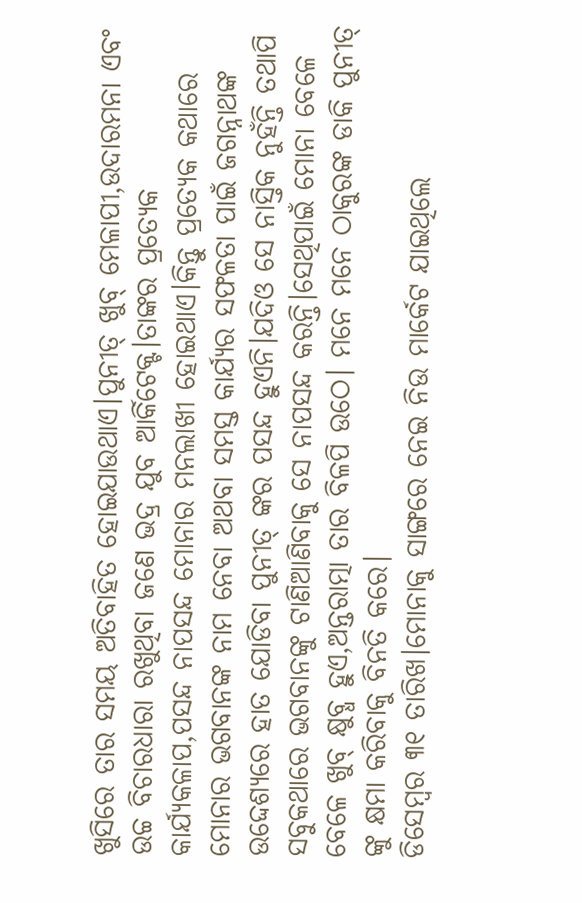ଖୁସିରେ ତାର ସମୟ ଅତିବାହିତ ହୋଇଯାଉଥାଏ।ପୁନୀତ୍ ଖୁବ୍ ମେଳାପୀ,ଉଦାରମନା ଏବଂ ଉଚ୍ଚ ବିଚାରଧାରା ରଖୁଥିବା ଜଣେ ଭଦ୍ର ଯୁବ ଆର୍କିଟେକ୍ଟ।ତାଙ୍କର ପ୍ରତ୍ୟେକ କାର୍ଯ୍ୟକଳାପ,ପସନ୍ଦ ନାପସନ୍ଦ ମୋନାର ମନଲାଖୀ ହୋଇଥାଏ।କିନ୍ତୁ ପ୍ରତ୍ୟେକ କଥାରେ ମୋନାର ଭଗବାନଙ୍କ ନାମ ନେବା ଅଥବା ସମସ୍ତ କାର୍ଯ୍ୟର ସଫଳତା ପାଇଁ ଜଗନ୍ନାଥଙ୍କ ଉଦ୍ଦେଶ୍ୟରେ ହାତ ଯୋଡିବା ପୁନୀତ୍ ଙ୍କର ପସନ୍ଦ ହୁଏନି।ଯଦିଓ ସେ ନାସ୍ତିକ ନୁହଁନ୍ତି ତଥାପି ସବୁକଥାରେ ଭଗବାନଙ୍କୁ ଟାଣିଆଣିବାକୁ ସେ ନାପସନ୍ଦ କରନ୍ତି।ସେଥିପାଇଁ ମୋନା ବେଳେ ବେଳେ ଖୁବ୍ କ୍ଷୁବ୍ଧ ହୁଏ,ଅନ୍ତରାତ୍ମା ତାର ବିଳପି ଉଠେ। ମନେ ମନେ ଠାକୁରଙ୍କ ଡାକି ପୁନୀତ୍ ଙ୍କୁ କ୍ଷମା କରିବାକୁ ବିନତି କରେ।
ଡିସେମ୍ବର ୩୧ ତାରିଖ।ମୋନାକୁ ସାଙ୍ଗରେ ନେଇ ନିଉ ମାର୍କେଟ ଯାଇଥିଲେ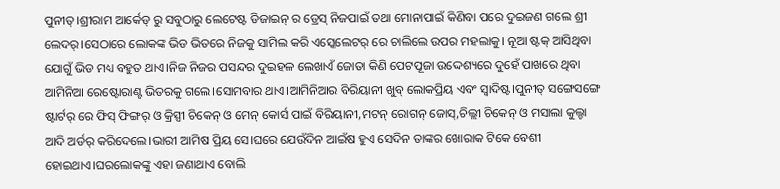ପୁନୀତ୍।ଶ୍ରୀରାମ ଆର୍କେଡ୍ ରୁ ସବୁଠାରୁ ଲେଟେଷ୍ଟ ଡିଜାଇନ୍ ର ଡ୍ରେସ୍ ନିଜପାଇଁ ତଥା ମୋନାପାଇଁ କିଣିବା ପରେ ଦୁଇଜଣ ଗଲେ ଶ୍ରୀ ଲେଦର୍।ସେଠାରେ ଲୋକଙ୍କ ଭିଡ ଭିତରେ ନିଜକୁ ସାମିଲ କରି ଏସ୍କେଲେଟର୍ ରେ ଚାଲିଲେ ଉପର ମହଲାକୁ। ନୂଆ ଷ୍ଟକ୍ ଆସିଥିବା ଯୋଗୁଁ ଭିଡ ମଧ୍ୟ ବହୁତ ଥାଏ।ନିଜ ନିଜର ପସନ୍ଦର ଦୁଇହଳ ଲେଖାଏଁ ଜୋତା କିଣି ପେଟପୂଜା ଉଦ୍ଦେଶ୍ୟରେ ଦୁହେଁ ପାଖରେ ଥିବା ଆମିନିଆ ରେଷ୍ଟୋରାଣ୍ଟ ଭିତରକୁ ଗଲେ।ସୋମବାର ଥାଏ।ଆମିନିଆର ବିରିୟାନୀ ଖୁବ୍ ଲୋକପ୍ରିୟ ଏବଂ ସ୍ବାଦିଷ୍ଟ।ପୁନୀତ୍ ସଙ୍ଗେସଙ୍ଗେ ଷ୍ଟାର୍ଟର୍ ରେ ଫିସ୍ ଫିଙ୍ଗର୍ ଓ କ୍ରିସ୍ପୀ ଚିକେନ୍ ଓ ମେନ୍ କୋର୍ସ ପାଇଁ ବିରିୟାନୀ,ମଟନ୍ ରୋଗନ୍ ଜୋସ୍,ଚିଲ୍ଲୀ ଚିକେନ୍ ଓ ମସାଲା କୁଲ୍ଚା ଆଦି ଅର୍ଡର୍ କରିଦେଲେ।ଭାରୀ ଆମିଷ ପ୍ରିୟ ସେ।ଘରେ ଯେଉଁଦିନ ଆଇଁଷ ହୁଏ ସେଦିନ ତାଙ୍କର ଖୋରାକ ଟିକେ ବେଶୀ ହୋଇଥାଏ।ଘରଲୋକଙ୍କୁ ଏହା ଜଣାଥାଏ ବୋଲି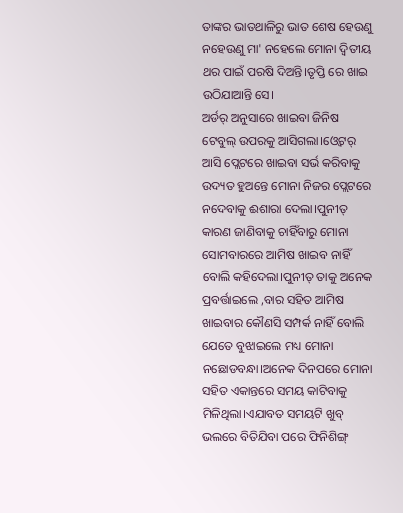ତାଙ୍କର ଭାତଥାଳିରୁ ଭାତ ଶେଷ ହେଉଣୁ ନହେଉଣୁ ମା' ନହେଲେ ମୋନା ଦ୍ବିତୀୟ ଥର ପାଇଁ ପରଷି ଦିଅନ୍ତି।ତୃପ୍ତି ରେ ଖାଇ ଉଠିଯାଆନ୍ତି ସେ।
ଅର୍ଡର୍ ଅନୁସାରେ ଖାଇବା ଜିନିଷ ଟେବୁଲ୍ ଉପରକୁ ଆସିଗଲା।ଓ୍ବେଟର୍ ଆସି ପ୍ଲେଟରେ ଖାଇବା ସର୍ଭ କରିବାକୁ ଉଦ୍ୟତ ହୁଅନ୍ତେ ମୋନା ନିଜର ପ୍ଲେଟରେ ନଦେବାକୁ ଈଶାରା ଦେଲା।ପୁନୀତ୍ କାରଣ ଜାଣିବାକୁ ଚାହିଁବାରୁ ମୋନା ସୋମବାରରେ ଆମିଷ ଖାଇବ ନାହିଁ ବୋଲି କହିଦେଲା।ପୁନୀତ୍ ତାକୁ ଅନେକ ପ୍ରବର୍ତ୍ତାଇଲେ ,ବାର ସହିତ ଆମିଷ ଖାଇବାର କୌଣସି ସମ୍ପର୍କ ନାହିଁ ବୋଲି ଯେତେ ବୁଝାଇଲେ ମଧ୍ୟ ମୋନା ନଛୋଡବନ୍ଧା।ଅନେକ ଦିନପରେ ମୋନା ସହିତ ଏକାନ୍ତରେ ସମୟ କାଟିବାକୁ ମିଳିଥିଲା।ଏଯାବତ ସମୟଟି ଖୁବ୍ ଭଲରେ ବିତିଯିବା ପରେ ଫିନିଶିଙ୍ଗ୍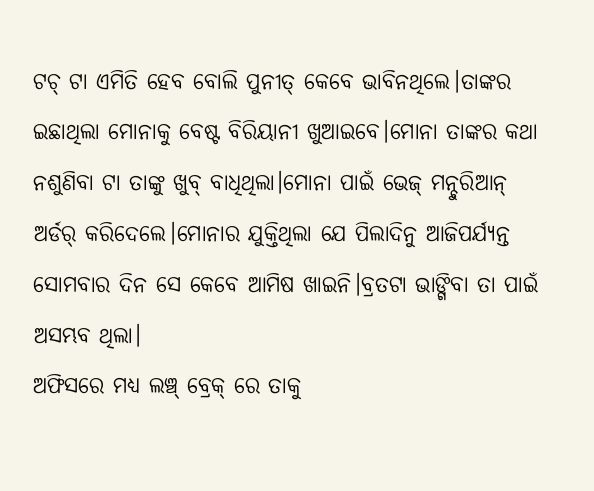ଟଚ୍ ଟା ଏମିତି ହେବ ବୋଲି ପୁନୀତ୍ କେବେ ଭାବିନଥିଲେ।ତାଙ୍କର ଇଛାଥିଲା ମୋନାକୁ ବେଷ୍ଟ ବିରିୟାନୀ ଖୁଆଇବେ।ମୋନା ତାଙ୍କର କଥା ନଶୁଣିବା ଟା ତାଙ୍କୁ ଖୁବ୍ ବାଧିଥିଲା।ମୋନା ପାଇଁ ଭେଜ୍ ମନ୍ଚୁରିଆନ୍ ଅର୍ଡର୍ କରିଦେଲେ।ମୋନାର ଯୁକ୍ତିଥିଲା ଯେ ପିଲାଦିନୁ ଆଜିପର୍ଯ୍ୟନ୍ତ ସୋମବାର ଦିନ ସେ କେବେ ଆମିଷ ଖାଇନି।ବ୍ରତଟା ଭାଙ୍ଗିବା ତା ପାଇଁ ଅସମ୍ଭବ ଥିଲା।
ଅଫିସରେ ମଧ୍ୟ ଲଞ୍ଚ୍ ବ୍ରେକ୍ ରେ ତାକୁ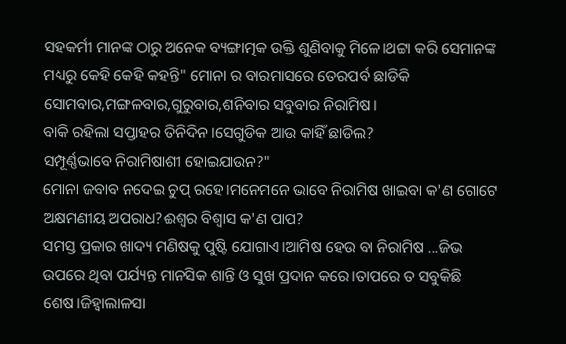ସହକର୍ମୀ ମାନଙ୍କ ଠାରୁ ଅନେକ ବ୍ୟଙ୍ଗାତ୍ମକ ଉକ୍ତି ଶୁଣିବାକୁ ମିଳେ।ଥଟ୍ଟା କରି ସେମାନଙ୍କ ମଧ୍ୟରୁ କେହି କେହି କହନ୍ତି" ମୋନା ର ବାରମାସରେ ତେରପର୍ବ ଛାଡିକି ସୋମବାର,ମଙ୍ଗଳବାର,ଗୁରୁବାର,ଶନିବାର ସବୁବାର ନିରାମିଷ।
ବାକି ରହିଲା ସପ୍ତାହର ତିନିଦିନ।ସେଗୁଡିକ ଆଉ କାହିଁ ଛାଡିଲ?
ସମ୍ପୂର୍ଣ୍ଣଭାବେ ନିରାମିଷାଶୀ ହୋଇଯାଉନ?"
ମୋନା ଜବାବ ନଦେଇ ଚୁପ୍ ରହେ।ମନେମନେ ଭାବେ ନିରାମିଷ ଖାଇବା କ'ଣ ଗୋଟେ ଅକ୍ଷମଣୀୟ ଅପରାଧ?ଈଶ୍ବର ବିଶ୍ବାସ କ'ଣ ପାପ?
ସମସ୍ତ ପ୍ରକାର ଖାଦ୍ୟ ମଣିଷକୁ ପୁଷ୍ଟି ଯୋଗାଏ।ଆମିଷ ହେଉ ବା ନିରାମିଷ ...ଜିଭ ଉପରେ ଥିବା ପର୍ଯ୍ୟନ୍ତ ମାନସିକ ଶାନ୍ତି ଓ ସୁଖ ପ୍ରଦାନ କରେ।ତାପରେ ତ ସବୁକିଛି ଶେଷ।ଜିହ୍ବାଲାଳସା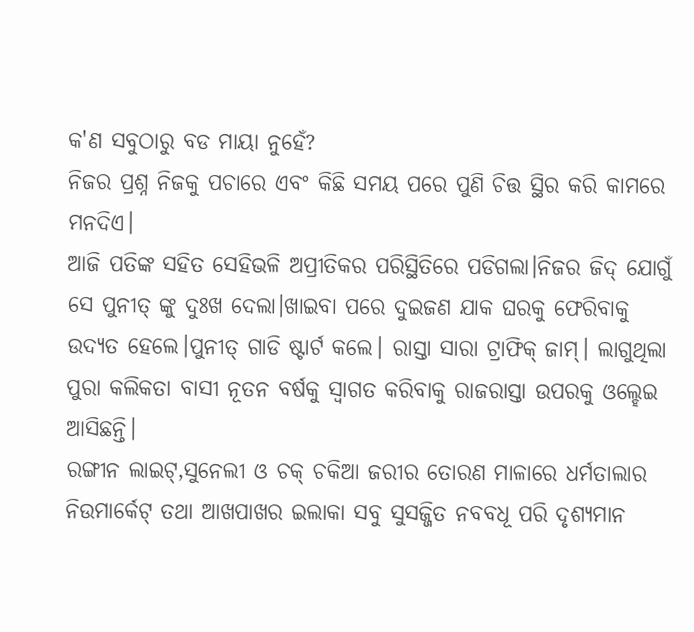କ'ଣ ସବୁଠାରୁ ବଡ ମାୟା ନୁହେଁ?
ନିଜର ପ୍ରଶ୍ନ ନିଜକୁ ପଚାରେ ଏବଂ କିଛି ସମୟ ପରେ ପୁଣି ଚିତ୍ତ ସ୍ଥିର କରି କାମରେ ମନଦିଏ।
ଆଜି ପତିଙ୍କ ସହିତ ସେହିଭଳି ଅପ୍ରୀତିକର ପରିସ୍ଥିତିରେ ପଡିଗଲା।ନିଜର ଜିଦ୍ ଯୋଗୁଁ ସେ ପୁନୀତ୍ ଙ୍କୁ ଦୁଃଖ ଦେଲା।ଖାଇବା ପରେ ଦୁଇଜଣ ଯାକ ଘରକୁ ଫେରିବାକୁ ଉଦ୍ୟତ ହେଲେ।ପୁନୀତ୍ ଗାଡି ଷ୍ଟାର୍ଟ କଲେ। ରାସ୍ତା ସାରା ଟ୍ରାଫିକ୍ ଜାମ୍। ଲାଗୁଥିଲା ପୁରା କଲିକତା ବାସୀ ନୂତନ ବର୍ଷକୁ ସ୍ବାଗତ କରିବାକୁ ରାଜରାସ୍ତା ଉପରକୁ ଓଲ୍ହେଇ ଆସିଛନ୍ତି।
ରଙ୍ଗୀନ ଲାଇଟ୍,ସୁନେଲୀ ଓ ଚକ୍ ଚକିଆ ଜରୀର ତୋରଣ ମାଳାରେ ଧର୍ମତାଲାର ନିଉମାର୍କେଟ୍ ତଥା ଆଖପାଖର ଇଲାକା ସବୁ ସୁସଜ୍ଜିତ ନବବଧୂ ପରି ଦୃଶ୍ୟମାନ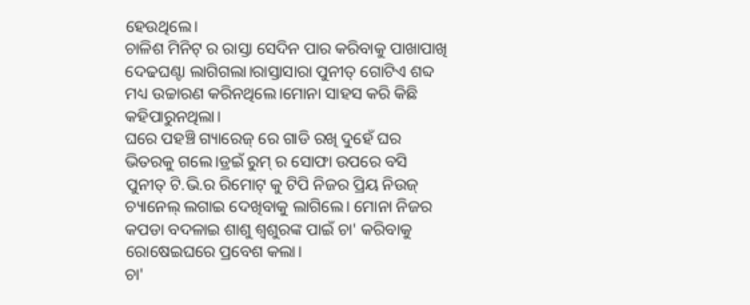ହେଉଥିଲେ।
ଚାଳିଶ ମିନିଟ୍ ର ରାସ୍ତା ସେଦିନ ପାର କରିବାକୁ ପାଖାପାଖି ଦେଢଘଣ୍ଟା ଲାଗିଗଲା।ରାସ୍ତାସାରା ପୁନୀତ୍ ଗୋଟିଏ ଶବ୍ଦ ମଧ୍ୟ ଉଚ୍ଚାରଣ କରିନଥିଲେ।ମୋନା ସାହସ କରି କିଛି କହିପାରୁନଥିଲା।
ଘରେ ପହଞ୍ଚି ଗ୍ୟାରେଜ୍ ରେ ଗାଡି ରଖି ଦୁହେଁ ଘର ଭିତରକୁ ଗଲେ।ଡ୍ରଇଁ ରୁମ୍ ର ସୋଫା ଉପରେ ବସି ପୁନୀତ୍ ଟି.ଭି.ର ରିମୋଟ୍ କୁ ଟିପି ନିଜର ପ୍ରିୟ ନିଉଜ୍ ଚ୍ୟାନେଲ୍ ଲଗାଇ ଦେଖିବାକୁ ଲାଗିଲେ। ମୋନା ନିଜର କପଡା ବଦଳାଇ ଶାଶୁ ଶ୍ବଶୁରଙ୍କ ପାଇଁ ଚା' କରିବାକୁ ରୋଷେଇଘରେ ପ୍ରବେଶ କଲା।
ଚା'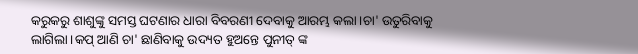କରୁକରୁ ଶାଶୁଙ୍କୁ ସମସ୍ତ ଘଟଣାର ଧାରା ବିବରଣୀ ଦେବାକୁ ଆରମ୍ଭ କଲା।ଚା' ଉତୁରିବାକୁ ଲାଗିଲା।କପ୍ ଆଣି ଚା' ଛାଣିବାକୁ ଉଦ୍ୟତ ହୁଅନ୍ତେ ପୁନୀତ୍ ଙ୍କ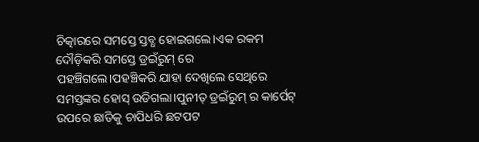ଚିତ୍କାରରେ ସମସ୍ତେ ସ୍ତବ୍ଧ ହୋଇଗଲେ।ଏକ ରକମ ଦୌଡ଼ିକରି ସମସ୍ତେ ଡ୍ରଇଁରୁମ୍ ରେ ପହଞ୍ଚିଗଲେ।ପହଞ୍ଚିକରି ଯାହା ଦେଖିଲେ ସେଥିରେ ସମସ୍ତଙ୍କର ହୋସ୍ ଉଡିଗଲା।ପୁନୀତ୍ ଡ୍ରଇଁରୁମ୍ ର କାର୍ପେଟ୍ ଉପରେ ଛାତିକୁ ଚାପିଧରି ଛଟପଟ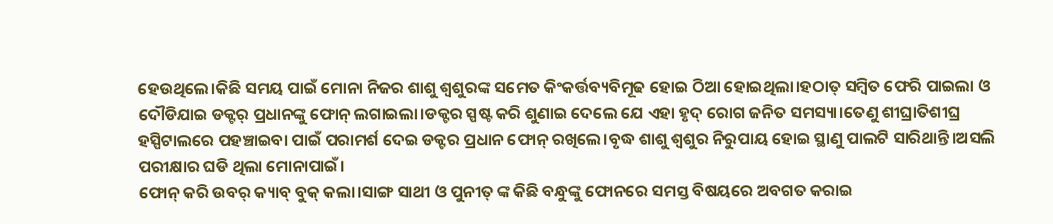ହେଉଥିଲେ।କିଛି ସମୟ ପାଇଁ ମୋନା ନିଜର ଶାଶୁ ଶ୍ବଶୁରଙ୍କ ସମେତ କିଂକର୍ତ୍ତବ୍ୟବିମୂଢ ହୋଇ ଠିଆ ହୋଇଥିଲା।ହଠାତ୍ ସମ୍ବିତ ଫେରି ପାଇଲା ଓ ଦୌଡିଯାଇ ଡକ୍ଟର୍ ପ୍ରଧାନଙ୍କୁ ଫୋନ୍ ଲଗାଇଲା।ଡକ୍ଟର ସ୍ପଷ୍ଟ କରି ଶୁଣାଇ ଦେଲେ ଯେ ଏହା ହୃଦ୍ ରୋଗ ଜନିତ ସମସ୍ୟା।ତେଣୁ ଶୀଘ୍ରାତିଶୀଘ୍ର ହସ୍ପିଟାଲରେ ପହଞ୍ଚାଇବା ପାଇଁ ପରାମର୍ଶ ଦେଇ ଡକ୍ଟର ପ୍ରଧାନ ଫୋନ୍ ରଖିଲେ।ବୃଦ୍ଧ ଶାଶୁ ଶ୍ବଶୁର ନିରୁପାୟ ହୋଇ ସ୍ଥାଣୁ ପାଲଟି ସାରିଥାନ୍ତି।ଅସଲି ପରୀକ୍ଷାର ଘଡି ଥିଲା ମୋନାପାଇଁ।
ଫୋନ୍ କରି ଉବର୍ କ୍ୟାବ୍ ବୁକ୍ କଲା।ସାଙ୍ଗ ସାଥୀ ଓ ପୁନୀତ୍ ଙ୍କ କିଛି ବନ୍ଧୁଙ୍କୁ ଫୋନରେ ସମସ୍ତ ବିଷୟରେ ଅବଗତ କରାଇ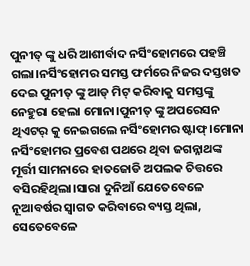ପୁନୀତ୍ ଙ୍କୁ ଧରି ଆଶୀର୍ବାଦ ନର୍ସିଂହୋମରେ ପହଞ୍ଚି ଗଲା।ନର୍ସିଂହୋମର ସମସ୍ତ ଫର୍ମରେ ନିଜର ଦସ୍ତଖତ ଦେଇ ପୁନୀତ୍ ଙ୍କୁ ଆଡ୍ ମିଟ୍ କରିବାକୁ ସମସ୍ତଙ୍କୁ ନେହୁରା ହେଲା ମୋନା।ପୁନୀତ୍ ଙ୍କୁ ଅପରେସନ ଥିଏଟର୍ କୁ ନେଇଗଲେ ନର୍ସିଂହୋମର ଷ୍ଟାଫ୍।ମୋନା ନର୍ସିଂହୋମର ପ୍ରବେଶ ପଥରେ ଥିବା ଜଗନ୍ନାଥଙ୍କ ମୂର୍ତ୍ତୀ ସାମନାରେ ହାତଜୋଡି ଅପଲକ ଚିତ୍ତରେ ବସିରହିଥିଲା।ସାରା ଦୁନିଆଁ ଯେତେବେଳେ ନୂଆବର୍ଷର ସ୍ବାଗତ କରିବାରେ ବ୍ୟସ୍ତ ଥିଲା, ସେତେବେଳେ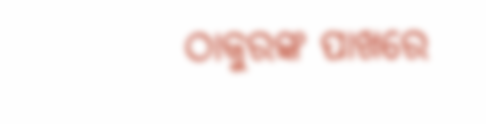ଠାକୁରଙ୍କ ପାଖରେ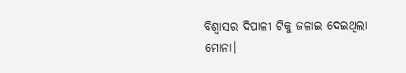ବିଶ୍ବାସର ଦିପାଳୀ ଟିକୁ ଜଳାଇ ଦେଇଥିଲା ମୋନା।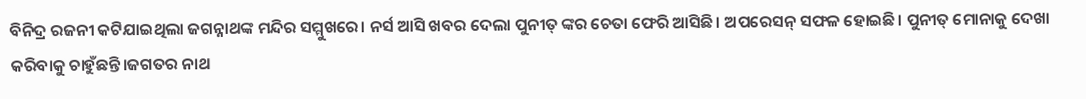ବିନିଦ୍ର ରଜନୀ କଟିଯାଇଥିଲା ଜଗନ୍ନାଥଙ୍କ ମନ୍ଦିର ସମ୍ମୁଖରେ। ନର୍ସ ଆସି ଖବର ଦେଲା ପୁନୀତ୍ ଙ୍କର ଚେତା ଫେରି ଆସିଛି। ଅପରେସନ୍ ସଫଳ ହୋଇଛି। ପୁନୀତ୍ ମୋନାକୁ ଦେଖା କରିବାକୁ ଚାହୁଁଛନ୍ତି।ଜଗତର ନାଥ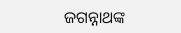ଜଗନ୍ନାଥଙ୍କ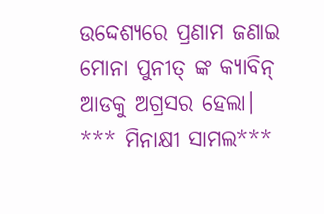ଉଦ୍ଦେଶ୍ୟରେ ପ୍ରଣାମ ଜଣାଇ ମୋନା ପୁନୀତ୍ ଙ୍କ କ୍ୟାବିନ୍ ଆଡକୁ ଅଗ୍ରସର ହେଲା।
*** ମିନାକ୍ଷୀ ସାମଲ***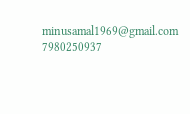minusamal1969@gmail.com
7980250937